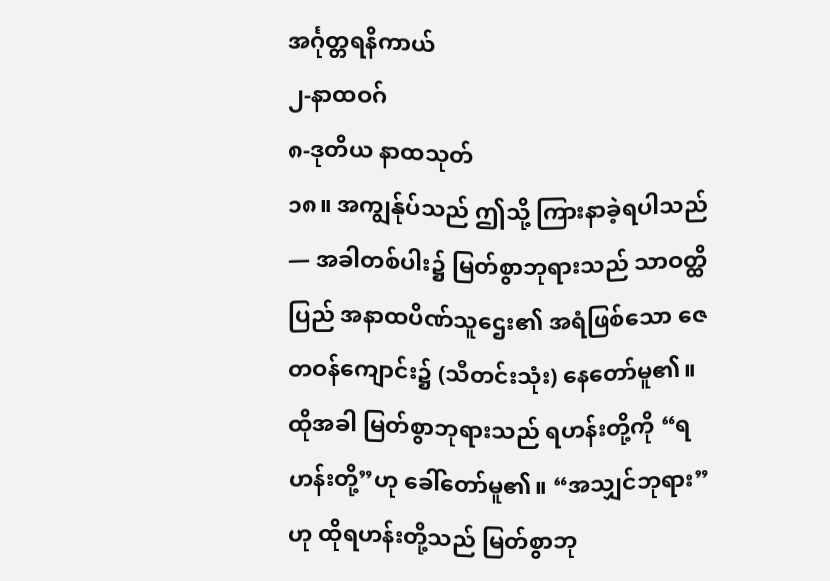အင်္ဂုတ္တရနိကာယ်
၂-နာထဝဂ်
၈-ဒုတိယ နာထသုတ်
၁၈။ အကျွန်ုပ်သည် ဤသို့ ကြားနာခဲ့ရပါသည် — အခါတစ်ပါး၌ မြတ်စွာဘုရားသည် သာဝတ္ထိပြည် အနာထပိဏ်သူဌေး၏ အရံဖြစ်သော ဇေတဝန်ကျောင်း၌ (သီတင်းသုံး) နေတော်မူ၏။ ထိုအခါ မြတ်စွာဘုရားသည် ရဟန်းတို့ကို “ရဟန်းတို့”ဟု ခေါ်တော်မူ၏။ “အသျှင်ဘုရား”ဟု ထိုရဟန်းတို့သည် မြတ်စွာဘု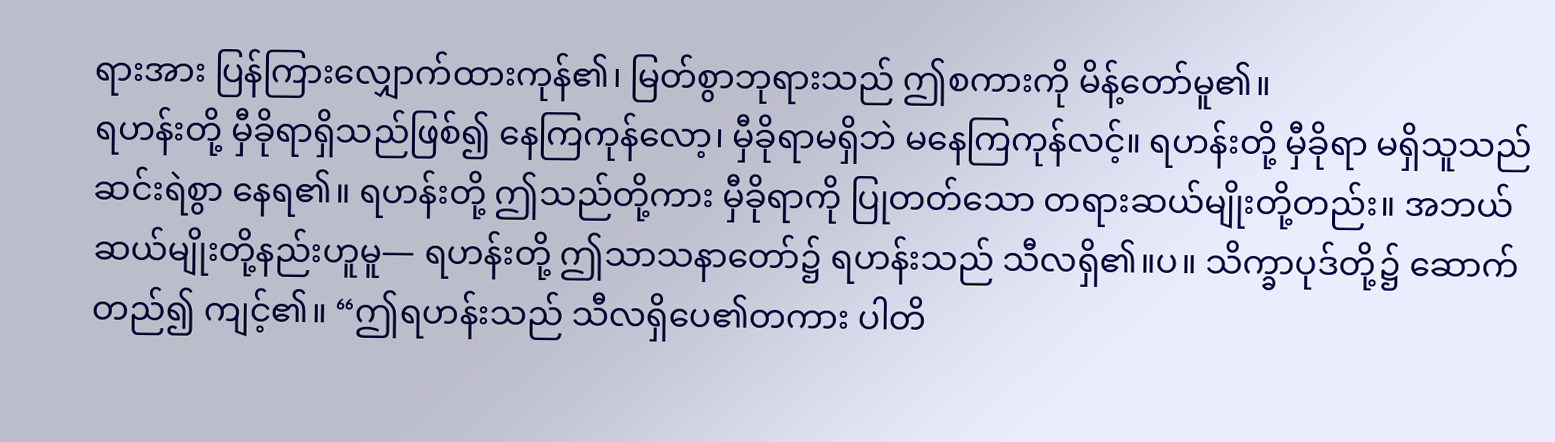ရားအား ပြန်ကြားလျှောက်ထားကုန်၏၊ မြတ်စွာဘုရားသည် ဤစကားကို မိန့်တော်မူ၏။
ရဟန်းတို့ မှီခိုရာရှိသည်ဖြစ်၍ နေကြကုန်လော့၊ မှီခိုရာမရှိဘဲ မနေကြကုန်လင့်။ ရဟန်းတို့ မှီခိုရာ မရှိသူသည် ဆင်းရဲစွာ နေရ၏။ ရဟန်းတို့ ဤသည်တို့ကား မှီခိုရာကို ပြုတတ်သော တရားဆယ်မျိုးတို့တည်း။ အဘယ်ဆယ်မျိုးတို့နည်းဟူမူ— ရဟန်းတို့ ဤသာသနာတော်၌ ရဟန်းသည် သီလရှိ၏။ပ။ သိက္ခာပုဒ်တို့၌ ဆောက်တည်၍ ကျင့်၏။ “ဤရဟန်းသည် သီလရှိပေ၏တကား ပါတိ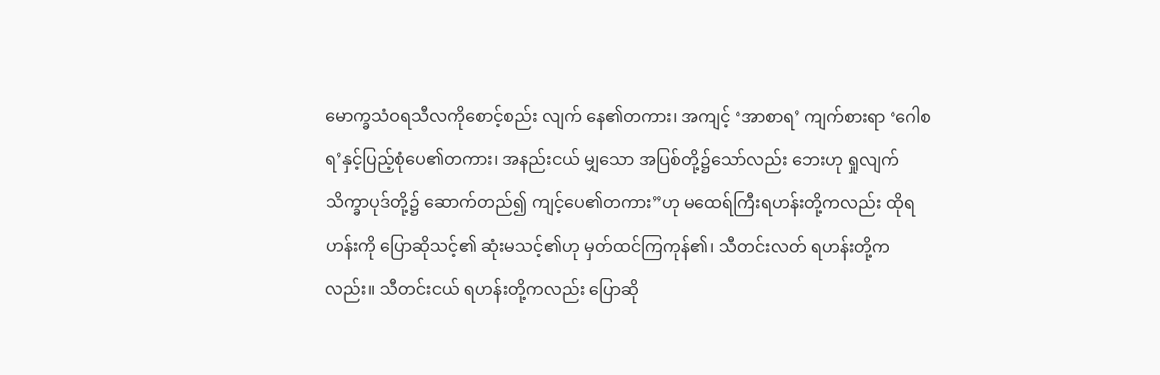မောက္ခသံဝရသီလကိုစောင့်စည်း လျက် နေ၏တကား၊ အကျင့် ‘အာစာရ’ ကျက်စားရာ ‘ဂေါစရ’နှင့်ပြည့်စုံပေ၏တကား၊ အနည်းငယ် မျှသော အပြစ်တို့၌သော်လည်း ဘေးဟု ရှုလျက် သိက္ခာပုဒ်တို့၌ ဆောက်တည်၍ ကျင့်ပေ၏တကား”ဟု မထေရ်ကြီးရဟန်းတို့ကလည်း ထိုရဟန်းကို ပြောဆိုသင့်၏ ဆုံးမသင့်၏ဟု မှတ်ထင်ကြကုန်၏၊ သီတင်းလတ် ရဟန်းတို့ကလည်း။ သီတင်းငယ် ရဟန်းတို့ကလည်း ပြောဆို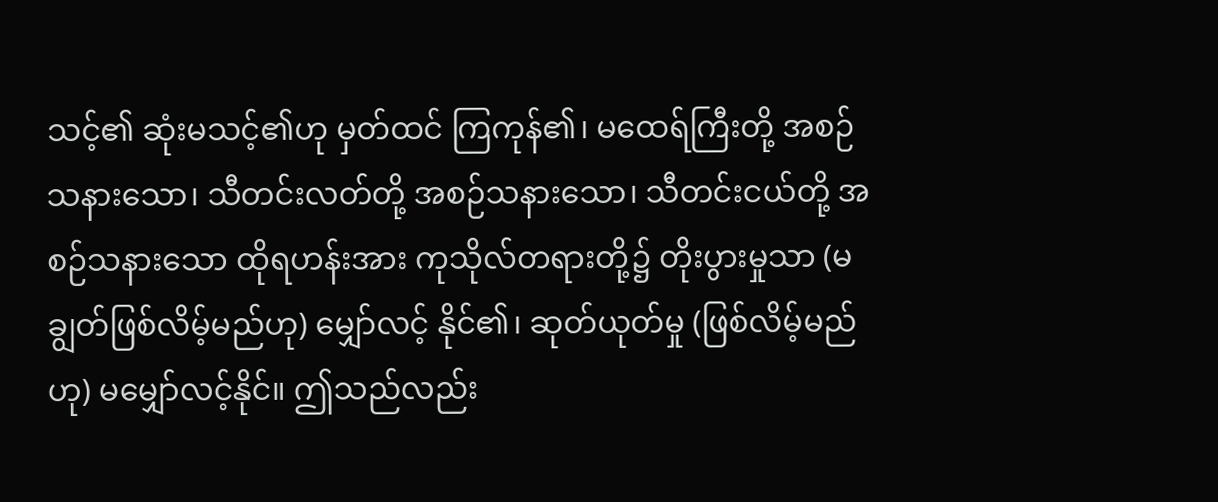သင့်၏ ဆုံးမသင့်၏ဟု မှတ်ထင် ကြကုန်၏၊ မထေရ်ကြီးတို့ အစဉ်သနားသော၊ သီတင်းလတ်တို့ အစဉ်သနားသော၊ သီတင်းငယ်တို့ အစဉ်သနားသော ထိုရဟန်းအား ကုသိုလ်တရားတို့၌ တိုးပွားမှုသာ (မချွတ်ဖြစ်လိမ့်မည်ဟု) မျှော်လင့် နိုင်၏၊ ဆုတ်ယုတ်မှု (ဖြစ်လိမ့်မည်ဟု) မမျှော်လင့်နိုင်။ ဤသည်လည်း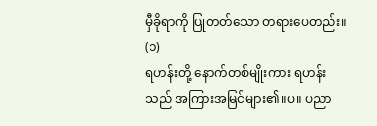မှီခိုရာကို ပြုတတ်သော တရားပေတည်း။ (၁)
ရဟန်းတို့ နောက်တစ်မျိုးကား ရဟန်းသည် အကြားအမြင်များ၏။ပ။ ပညာ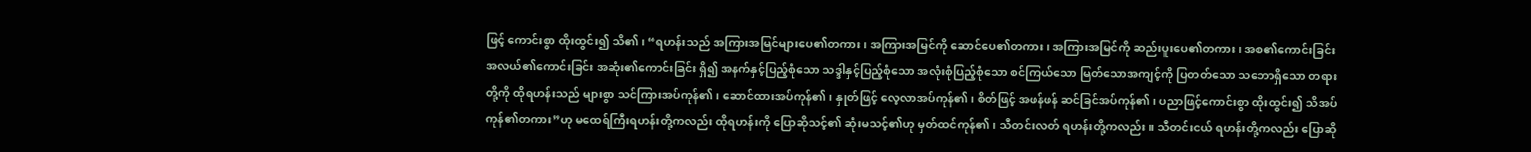ဖြင့် ကောင်းစွာ ထိုးထွင်း၍ သိ၏၊ “ရဟန်းသည် အကြားအမြင်များပေ၏တကား၊ အကြားအမြင်ကို ဆောင်ပေ၏တကား၊ အကြားအမြင်ကို ဆည်းပူးပေ၏တကား၊ အစ၏ကောင်းခြင်း အလယ်၏ကောင်းခြင်း အဆုံး၏ကောင်းခြင်း ရှိ၍ အနက်နှင့်ပြည့်စုံသော သဒ္ဒါနှင့်ပြည့်စုံသော အလုံးစုံပြည့်စုံသော စင်ကြယ်သော မြတ်သောအကျင့်ကို ပြတတ်သော သဘောရှိသော တရားတို့ကို ထိုရဟန်းသည် များစွာ သင်ကြားအပ်ကုန်၏၊ ဆောင်ထားအပ်ကုန်၏၊ နှုတ်ဖြင့် လေ့လာအပ်ကုန်၏၊ စိတ်ဖြင့် အဖန်ဖန် ဆင်ခြင်အပ်ကုန်၏၊ ပညာဖြင့်ကောင်းစွာ ထိုးထွင်း၍ သိအပ်ကုန်၏တကား”ဟု မထေရ်ကြီးရဟန်းတို့ကလည်း ထိုရဟန်းကို ပြောဆိုသင့်၏ ဆုံးမသင့်၏ဟု မှတ်ထင်ကုန်၏၊ သီတင်းလတ် ရဟန်းတို့ကလည်း။ သီတင်းငယ် ရဟန်းတို့ကလည်း ပြောဆို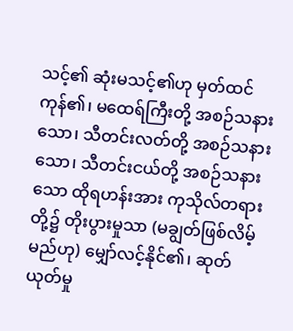သင့်၏ ဆုံးမသင့်၏ဟု မှတ်ထင်ကုန်၏၊ မထေရ်ကြီးတို့ အစဉ်သနားသော၊ သီတင်းလတ်တို့ အစဉ်သနားသော၊ သီတင်းငယ်တို့ အစဉ်သနားသော ထိုရဟန်းအား ကုသိုလ်တရားတို့၌ တိုးပွားမှုသာ (မချွတ်ဖြစ်လိမ့်မည်ဟု) မျှော်လင့်နိုင်၏၊ ဆုတ်ယုတ်မှု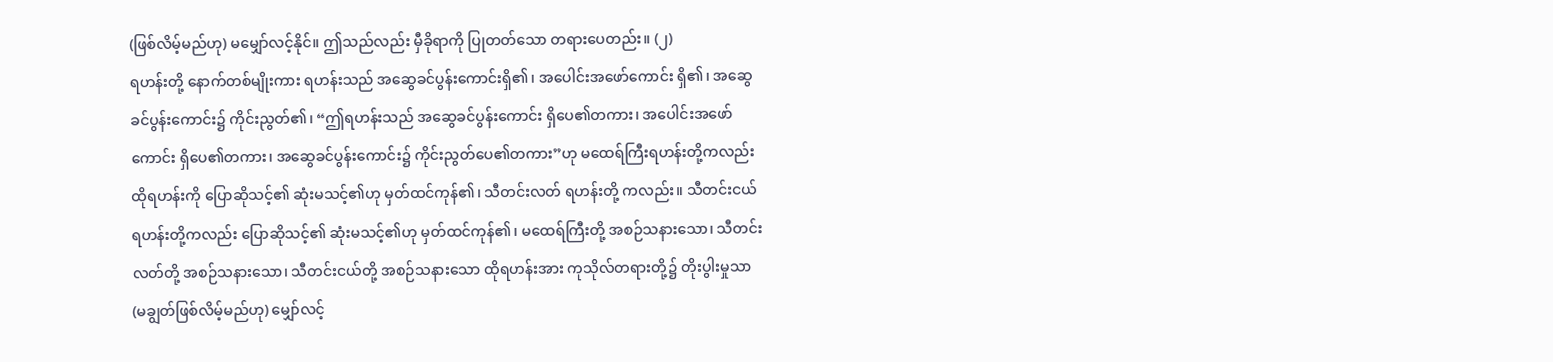(ဖြစ်လိမ့်မည်ဟု) မမျှော်လင့်နိုင်။ ဤသည်လည်း မှီခိုရာကို ပြုတတ်သော တရားပေတည်း။ (၂)
ရဟန်းတို့ နောက်တစ်မျိုးကား ရဟန်းသည် အဆွေခင်ပွန်းကောင်းရှိ၏၊ အပေါင်းအဖော်ကောင်း ရှိ၏၊ အဆွေခင်ပွန်းကောင်း၌ ကိုင်းညွတ်၏၊ “ဤရဟန်းသည် အဆွေခင်ပွန်းကောင်း ရှိပေ၏တကား၊ အပေါင်းအဖော်ကောင်း ရှိပေ၏တကား၊ အဆွေခင်ပွန်းကောင်း၌ ကိုင်းညွတ်ပေ၏တကား”ဟု မထေရ်ကြီးရဟန်းတို့ကလည်း ထိုရဟန်းကို ပြောဆိုသင့်၏ ဆုံးမသင့်၏ဟု မှတ်ထင်ကုန်၏၊ သီတင်းလတ် ရဟန်းတို့ ကလည်း။ သီတင်းငယ်ရဟန်းတို့ကလည်း ပြောဆိုသင့်၏ ဆုံးမသင့်၏ဟု မှတ်ထင်ကုန်၏၊ မထေရ်ကြီးတို့ အစဉ်သနားသော၊ သီတင်းလတ်တို့ အစဉ်သနားသော၊ သီတင်းငယ်တို့ အစဉ်သနားသော ထိုရဟန်းအား ကုသိုလ်တရားတို့၌ တိုးပွါးမှုသာ (မချွတ်ဖြစ်လိမ့်မည်ဟု) မျှော်လင့်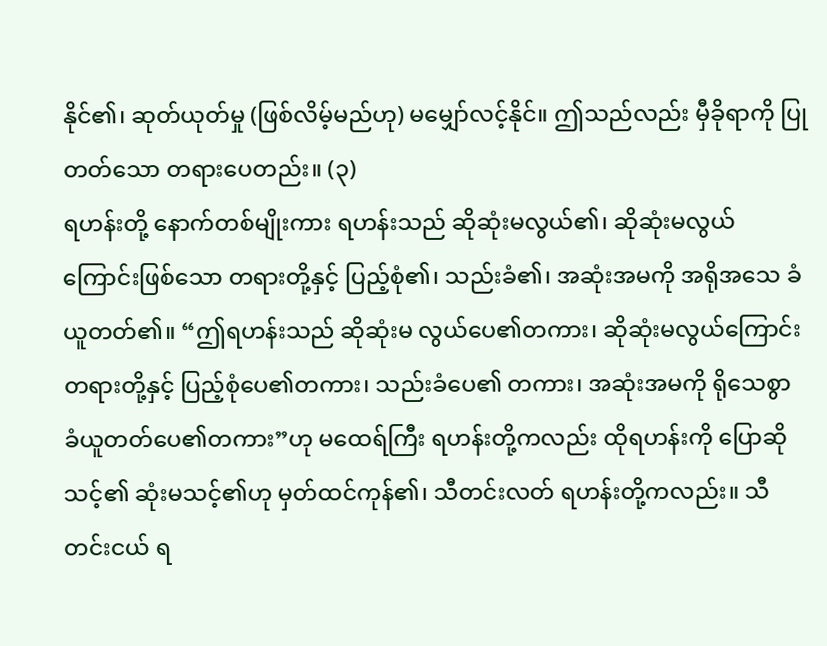နိုင်၏၊ ဆုတ်ယုတ်မှု (ဖြစ်လိမ့်မည်ဟု) မမျှော်လင့်နိုင်။ ဤသည်လည်း မှီခိုရာကို ပြုတတ်သော တရားပေတည်း။ (၃)
ရဟန်းတို့ နောက်တစ်မျိုးကား ရဟန်းသည် ဆိုဆုံးမလွယ်၏၊ ဆိုဆုံးမလွယ်ကြောင်းဖြစ်သော တရားတို့နှင့် ပြည့်စုံ၏၊ သည်းခံ၏၊ အဆုံးအမကို အရိုအသေ ခံယူတတ်၏။ “ဤရဟန်းသည် ဆိုဆုံးမ လွယ်ပေ၏တကား၊ ဆိုဆုံးမလွယ်ကြောင်း တရားတို့နှင့် ပြည့်စုံပေ၏တကား၊ သည်းခံပေ၏ တကား၊ အဆုံးအမကို ရိုသေစွာ ခံယူတတ်ပေ၏တကား”ဟု မထေရ်ကြီး ရဟန်းတို့ကလည်း ထိုရဟန်းကို ပြောဆို သင့်၏ ဆုံးမသင့်၏ဟု မှတ်ထင်ကုန်၏၊ သီတင်းလတ် ရဟန်းတို့ကလည်း။ သီတင်းငယ် ရ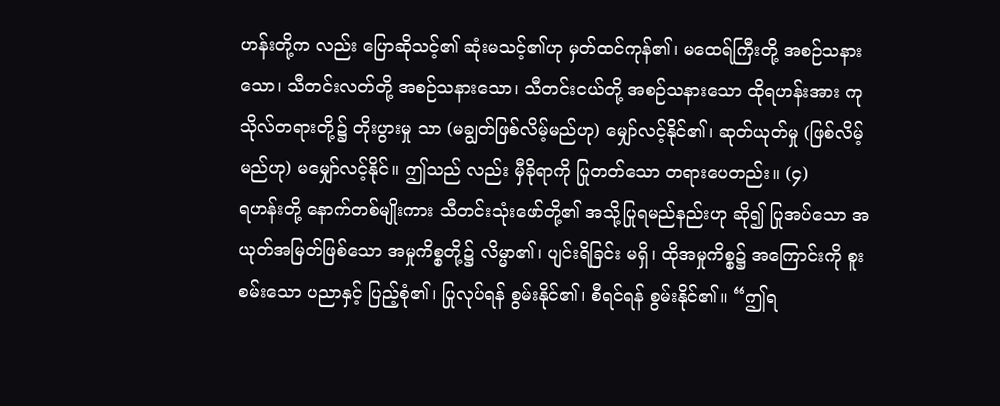ဟန်းတို့က လည်း ပြောဆိုသင့်၏ ဆုံးမသင့်၏ဟု မှတ်ထင်ကုန်၏၊ မထေရ်ကြီးတို့ အစဉ်သနားသော၊ သီတင်းလတ်တို့ အစဉ်သနားသော၊ သီတင်းငယ်တို့ အစဉ်သနားသော ထိုရဟန်းအား ကုသိုလ်တရားတို့၌ တိုးပွားမှု သာ (မချွတ်ဖြစ်လိမ့်မည်ဟု) မျှော်လင့်နိုင်၏၊ ဆုတ်ယုတ်မှု (ဖြစ်လိမ့်မည်ဟု) မမျှော်လင့်နိုင်။ ဤသည် လည်း မှီခိုရာကို ပြုတတ်သော တရားပေတည်း။ (၄)
ရဟန်းတို့ နောက်တစ်မျိုးကား သီတင်းသုံးဖော်တို့၏ အသို့ပြုရမည်နည်းဟု ဆို၍ ပြုအပ်သော အယုတ်အမြတ်ဖြစ်သော အမှုကိစ္စတို့၌ လိမ္မာ၏၊ ပျင်းရိခြင်း မရှိ၊ ထိုအမှုကိစ္စ၌ အကြောင်းကို စူးစမ်းသော ပညာနှင့် ပြည့်စုံ၏၊ ပြုလုပ်ရန် စွမ်းနိုင်၏၊ စီရင်ရန် စွမ်းနိုင်၏။ “ဤရ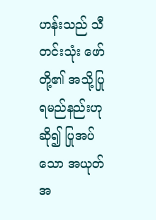ဟန်းသည် သီတင်းသုံး ဖော်တို့၏ အသို့ပြုရမည်နည်းဟု ဆို၍ ပြုအပ်သော အယုတ်အ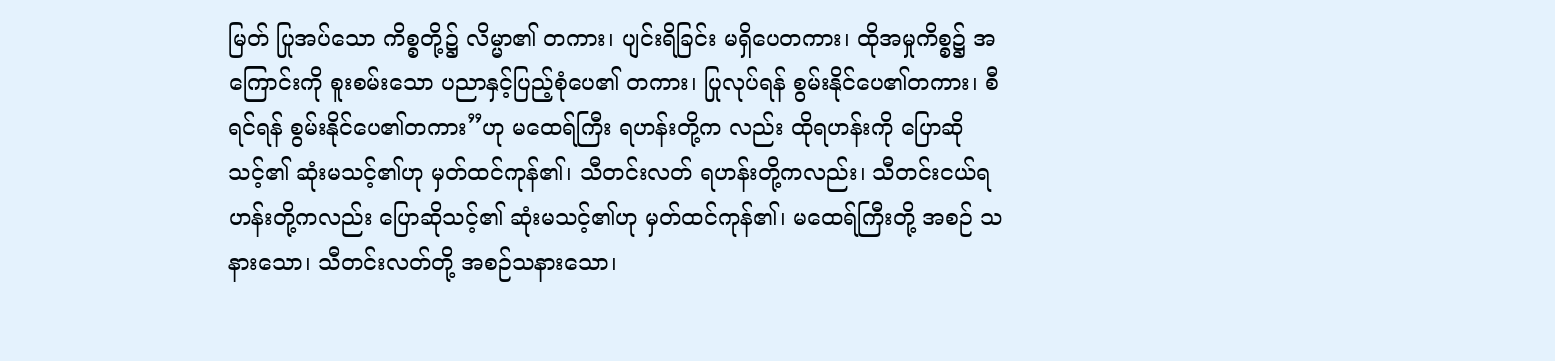မြတ် ပြုအပ်သော ကိစ္စတို့၌ လိမ္မာ၏ တကား၊ ပျင်းရိခြင်း မရှိပေတကား၊ ထိုအမှုကိစ္စ၌ အကြောင်းကို စူးစမ်းသော ပညာနှင့်ပြည့်စုံပေ၏ တကား၊ ပြုလုပ်ရန် စွမ်းနိုင်ပေ၏တကား၊ စီရင်ရန် စွမ်းနိုင်ပေ၏တကား”ဟု မထေရ်ကြီး ရဟန်းတို့က လည်း ထိုရဟန်းကို ပြောဆိုသင့်၏ ဆုံးမသင့်၏ဟု မှတ်ထင်ကုန်၏၊ သီတင်းလတ် ရဟန်းတို့ကလည်း၊ သီတင်းငယ်ရဟန်းတို့ကလည်း ပြောဆိုသင့်၏ ဆုံးမသင့်၏ဟု မှတ်ထင်ကုန်၏၊ မထေရ်ကြီးတို့ အစဉ် သနားသော၊ သီတင်းလတ်တို့ အစဉ်သနားသော၊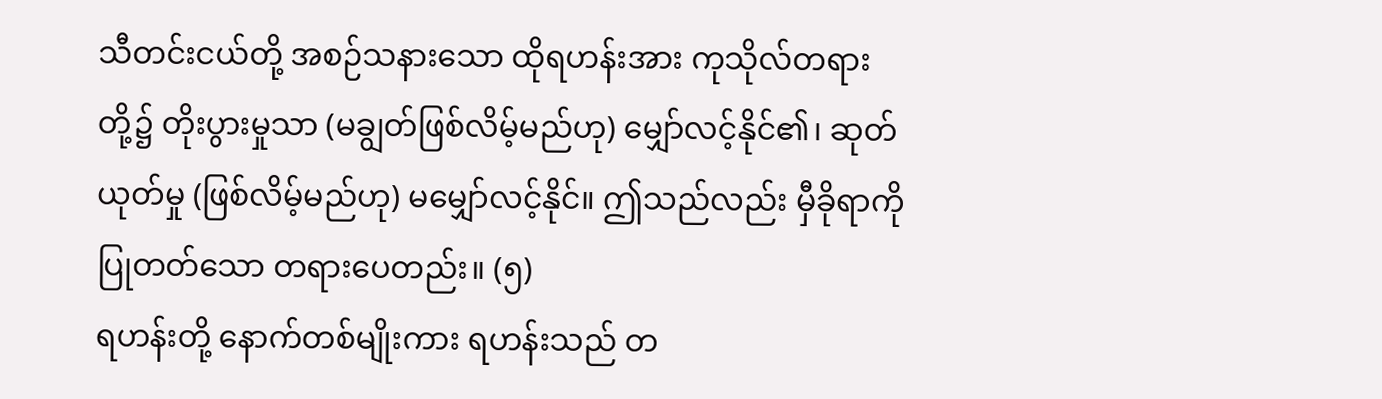သီတင်းငယ်တို့ အစဉ်သနားသော ထိုရဟန်းအား ကုသိုလ်တရားတို့၌ တိုးပွားမှုသာ (မချွတ်ဖြစ်လိမ့်မည်ဟု) မျှော်လင့်နိုင်၏၊ ဆုတ်ယုတ်မှု (ဖြစ်လိမ့်မည်ဟု) မမျှော်လင့်နိုင်။ ဤသည်လည်း မှီခိုရာကို ပြုတတ်သော တရားပေတည်း။ (၅)
ရဟန်းတို့ နောက်တစ်မျိုးကား ရဟန်းသည် တ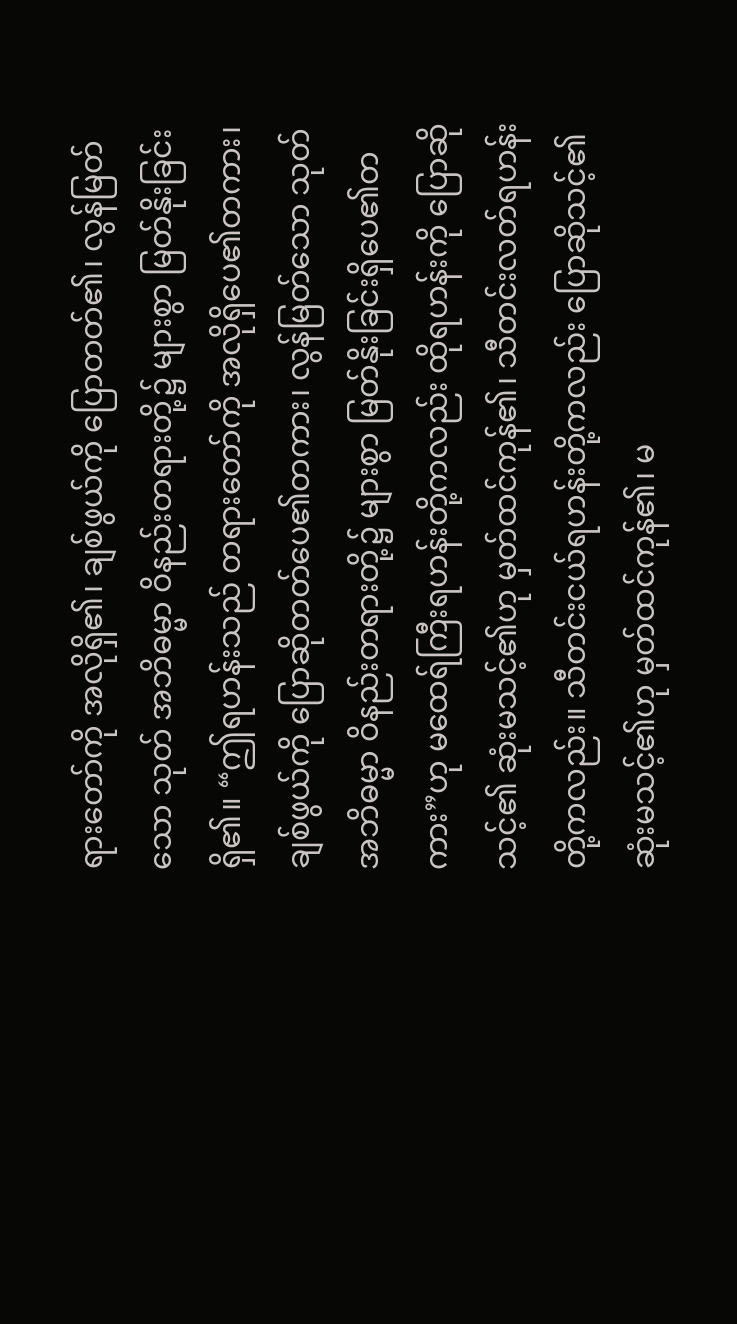ရားတော်ကို အလိုရှိ၏၊ ချစ်ဖွယ်ကို ပြောတတ်၏၊ လွန်မြတ်သော သုတ် အဘိဓမ္မာ ဝိနည်းတရားတို့၌ များစွာ မြတ်နိုးခြင်းရှိ၏။ “ဤရဟန်းသည် တရားတော်ကို အလိုရှိပေ၏တကား၊ ချစ်ဖွယ်ကို ပြောဆိုတတ်ပေ၏တကား၊ လွန်မြတ်သော သုတ် အဘိဓမ္မာ ဝိနည်းတရားတို့၌ များစွာ မြတ်နိုးခြင်းရှိပေ၏တကား”ဟု မထေရ်ကြီးရဟန်းတို့ကလည်း ထိုရဟန်းကို ပြောဆိုသင့်၏ ဆုံးမသင့်၏ဟု မှတ်ထင်ကုန်၏၊ သီတင်းလတ်ရဟန်းတို့ကလည်း။ သီတင်းငယ်ရဟန်းတို့ကလည်း ပြောဆိုသင့်၏ ဆုံးမသင့်၏ဟု မှတ်ထင်ကုန်၏၊ မ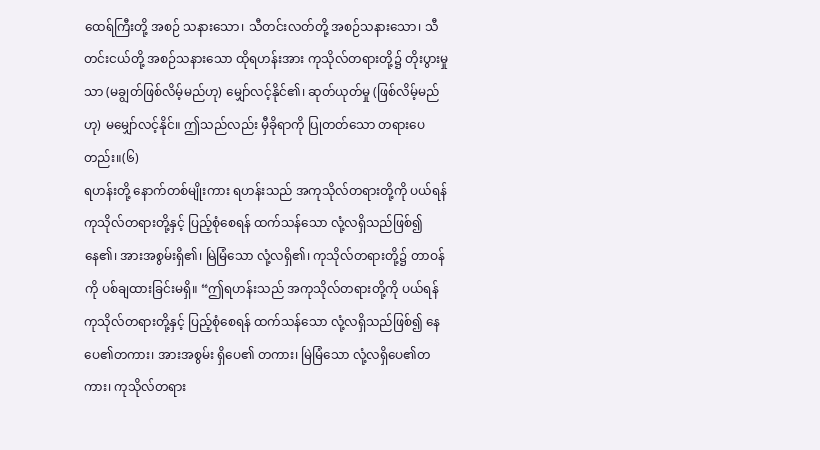ထေရ်ကြီးတို့ အစဉ် သနားသော၊ သီတင်းလတ်တို့ အစဉ်သနားသော၊ သီတင်းငယ်တို့ အစဉ်သနားသော ထိုရဟန်းအား ကုသိုလ်တရားတို့၌ တိုးပွားမှုသာ (မချွတ်ဖြစ်လိမ့်မည်ဟု) မျှော်လင့်နိုင်၏၊ ဆုတ်ယုတ်မှု (ဖြစ်လိမ့်မည်ဟု) မမျှော်လင့်နိုင်။ ဤသည်လည်း မှီခိုရာကို ပြုတတ်သော တရားပေတည်း။(၆)
ရဟန်းတို့ နောက်တစ်မျိုးကား ရဟန်းသည် အကုသိုလ်တရားတို့ကို ပယ်ရန် ကုသိုလ်တရားတို့နှင့် ပြည့်စုံစေရန် ထက်သန်သော လုံ့လရှိသည်ဖြစ်၍ နေ၏၊ အားအစွမ်းရှိ၏၊ မြဲမြံသော လုံ့လရှိ၏၊ ကုသိုလ်တရားတို့၌ တာဝန်ကို ပစ်ချထားခြင်းမရှိ။ “ဤရဟန်းသည် အကုသိုလ်တရားတို့ကို ပယ်ရန် ကုသိုလ်တရားတို့နှင့် ပြည့်စုံစေရန် ထက်သန်သော လုံ့လရှိသည်ဖြစ်၍ နေပေ၏တကား၊ အားအစွမ်း ရှိပေ၏ တကား၊ မြဲမြံသော လုံ့လရှိပေ၏တကား၊ ကုသိုလ်တရား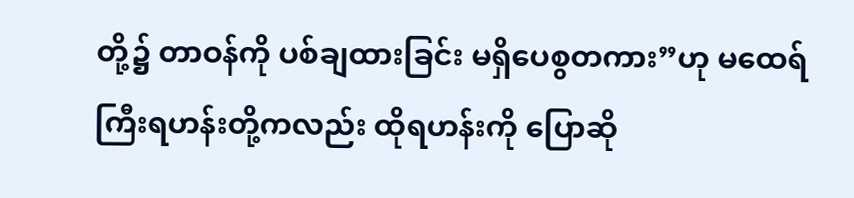တို့၌ တာဝန်ကို ပစ်ချထားခြင်း မရှိပေစွတကား”ဟု မထေရ်ကြီးရဟန်းတို့ကလည်း ထိုရဟန်းကို ပြောဆို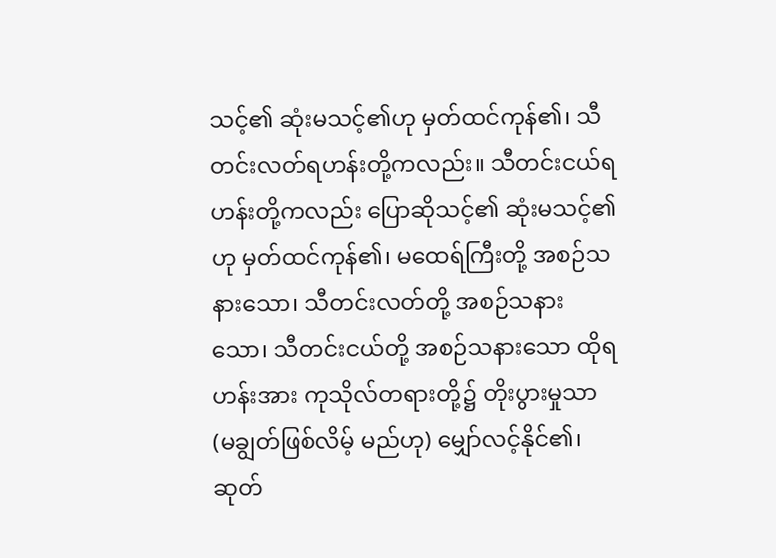သင့်၏ ဆုံးမသင့်၏ဟု မှတ်ထင်ကုန်၏၊ သီတင်းလတ်ရဟန်းတို့ကလည်း။ သီတင်းငယ်ရဟန်းတို့ကလည်း ပြောဆိုသင့်၏ ဆုံးမသင့်၏ဟု မှတ်ထင်ကုန်၏၊ မထေရ်ကြီးတို့ အစဉ်သနားသော၊ သီတင်းလတ်တို့ အစဉ်သနားသော၊ သီတင်းငယ်တို့ အစဉ်သနားသော ထိုရဟန်းအား ကုသိုလ်တရားတို့၌ တိုးပွားမှုသာ (မချွတ်ဖြစ်လိမ့် မည်ဟု) မျှော်လင့်နိုင်၏၊ ဆုတ်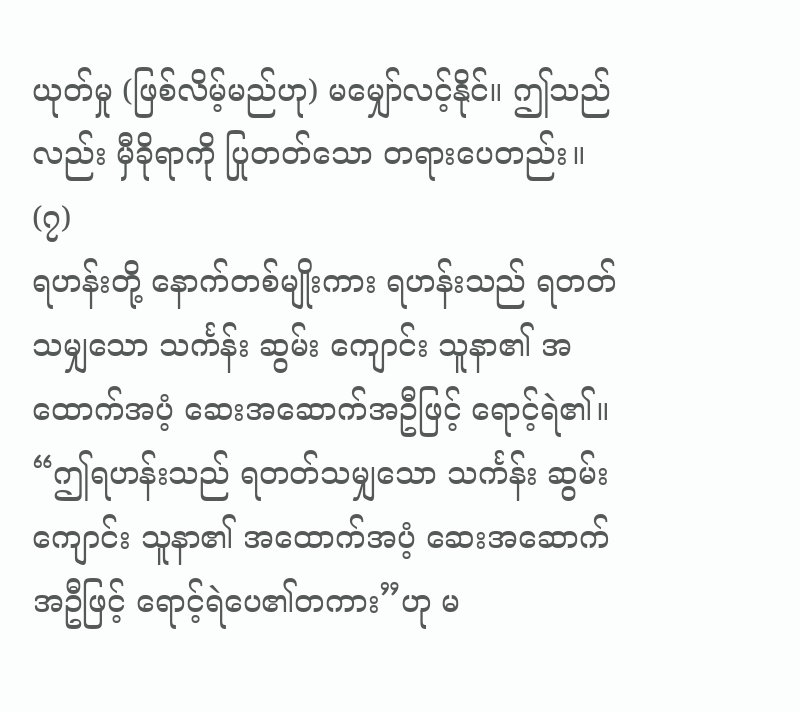ယုတ်မှု (ဖြစ်လိမ့်မည်ဟု) မမျှော်လင့်နိုင်။ ဤသည်လည်း မှီခိုရာကို ပြုတတ်သော တရားပေတည်း။ (၇)
ရဟန်းတို့ နောက်တစ်မျိုးကား ရဟန်းသည် ရတတ်သမျှသော သင်္ကန်း ဆွမ်း ကျောင်း သူနာ၏ အထောက်အပံ့ ဆေးအဆောက်အဦဖြင့် ရောင့်ရဲ၏။ “ဤရဟန်းသည် ရတတ်သမျှသော သင်္ကန်း ဆွမ်း ကျောင်း သူနာ၏ အထောက်အပံ့ ဆေးအဆောက်အဦဖြင့် ရောင့်ရဲပေ၏တကား”ဟု မ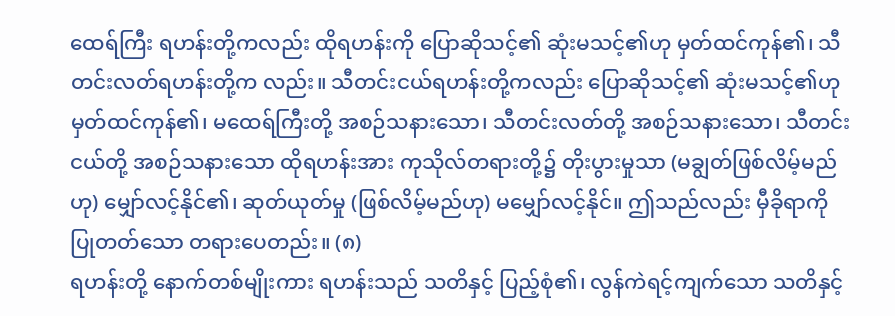ထေရ်ကြီး ရဟန်းတို့ကလည်း ထိုရဟန်းကို ပြောဆိုသင့်၏ ဆုံးမသင့်၏ဟု မှတ်ထင်ကုန်၏၊ သီတင်းလတ်ရဟန်းတို့က လည်း။ သီတင်းငယ်ရဟန်းတို့ကလည်း ပြောဆိုသင့်၏ ဆုံးမသင့်၏ဟု မှတ်ထင်ကုန်၏၊ မထေရ်ကြီးတို့ အစဉ်သနားသော၊ သီတင်းလတ်တို့ အစဉ်သနားသော၊ သီတင်းငယ်တို့ အစဉ်သနားသော ထိုရဟန်းအား ကုသိုလ်တရားတို့၌ တိုးပွားမှုသာ (မချွတ်ဖြစ်လိမ့်မည်ဟု) မျှော်လင့်နိုင်၏၊ ဆုတ်ယုတ်မှု (ဖြစ်လိမ့်မည်ဟု) မမျှော်လင့်နိုင်။ ဤသည်လည်း မှီခိုရာကို ပြုတတ်သော တရားပေတည်း။ (၈)
ရဟန်းတို့ နောက်တစ်မျိုးကား ရဟန်းသည် သတိနှင့် ပြည့်စုံ၏၊ လွန်ကဲရင့်ကျက်သော သတိနှင့်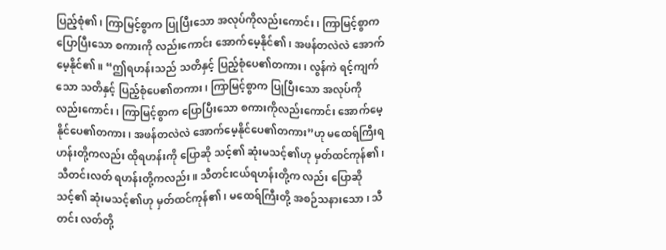ပြည့်စုံ၏၊ ကြာမြင့်စွာက ပြုပြီးသော အလုပ်ကိုလည်းကောင်း၊ ကြာမြင့်စွာက ပြောပြီးသော စကားကို လည်းကောင်း အောက်မေ့နိုင်၏၊ အဖန်တလဲလဲ အောက်မေ့နိုင်၏။ “ဤရဟန်းသည် သတိနှင့် ပြည့်စုံပေ၏တကား၊ လွန်ကဲ ရင့်ကျက်သော သတိနှင့် ပြည့်စုံပေ၏တကား၊ ကြာမြင့်စွာက ပြုပြီးသော အလုပ်ကိုလည်းကောင်း၊ ကြာမြင့်စွာက ပြောပြီးသော စကားကိုလည်းကောင်း အောက်မေ့နိုင်ပေ၏တကား၊ အဖန်တလဲလဲ အောက်မေ့နိုင်ပေ၏တကား”ဟု မထေရ်ကြီးရဟန်းတို့ကလည်း ထိုရဟန်းကို ပြောဆို သင့်၏ ဆုံးမသင့်၏ဟု မှတ်ထင်ကုန်၏၊ သီတင်းလတ် ရဟန်းတို့ကလည်း။ သီတင်းငယ်ရဟန်းတို့က လည်း ပြောဆိုသင့်၏ ဆုံးမသင့်၏ဟု မှတ်ထင်ကုန်၏၊ မထေရ်ကြီးတို့ အစဉ်သနားသော၊ သီတင်း လတ်တို့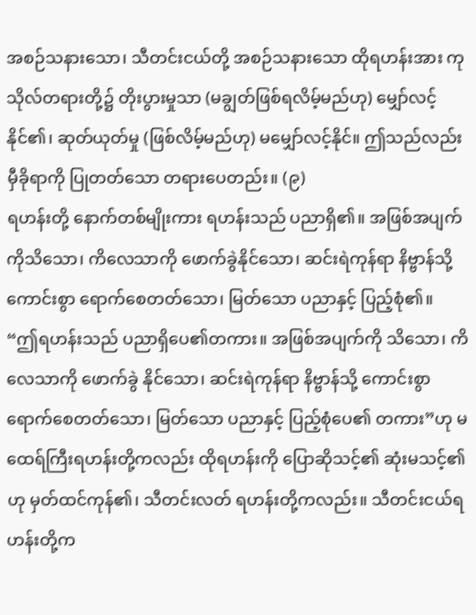အစဉ်သနားသော၊ သီတင်းငယ်တို့ အစဉ်သနားသော ထိုရဟန်းအား ကုသိုလ်တရားတို့၌ တိုးပွားမှုသာ (မချွတ်ဖြစ်ရလိမ့်မည်ဟု) မျှော်လင့်နိုင်၏၊ ဆုတ်ယုတ်မှု (ဖြစ်လိမ့်မည်ဟု) မမျှော်လင့်နိုင်။ ဤသည်လည်း မှီခိုရာကို ပြုတတ်သော တရားပေတည်း။ (၉)
ရဟန်းတို့ နောက်တစ်မျိုးကား ရဟန်းသည် ပညာရှိ၏။ အဖြစ်အပျက်ကိုသိသော၊ ကိလေသာကို ဖောက်ခွဲနိုင်သော၊ ဆင်းရဲကုန်ရာ နိဗ္ဗာန်သို့ ကောင်းစွာ ရောက်စေတတ်သော၊ မြတ်သော ပညာနှင့် ပြည့်စုံ၏။ “ဤရဟန်းသည် ပညာရှိပေ၏တကား။ အဖြစ်အပျက်ကို သိသော၊ ကိလေသာကို ဖောက်ခွဲ နိုင်သော၊ ဆင်းရဲကုန်ရာ နိဗ္ဗာန်သို့ ကောင်းစွာ ရောက်စေတတ်သော၊ မြတ်သော ပညာနှင့် ပြည့်စုံပေ၏ တကား”ဟု မထေရ်ကြီးရဟန်းတို့ကလည်း ထိုရဟန်းကို ပြောဆိုသင့်၏ ဆုံးမသင့်၏ဟု မှတ်ထင်ကုန်၏၊ သီတင်းလတ် ရဟန်းတို့ကလည်း။ သီတင်းငယ်ရဟန်းတို့က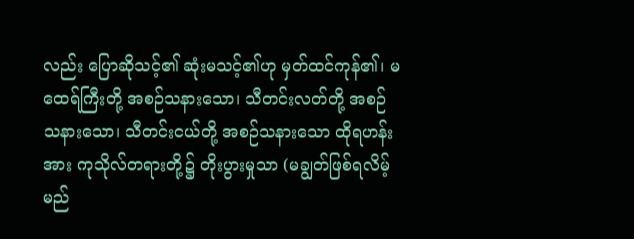လည်း ပြောဆိုသင့်၏ ဆုံးမသင့်၏ဟု မှတ်ထင်ကုန်၏၊ မထေရ်ကြီးတို့ အစဉ်သနားသော၊ သီတင်းလတ်တို့ အစဉ်သနားသော၊ သီတင်းငယ်တို့ အစဉ်သနားသော ထိုရဟန်းအား ကုသိုလ်တရားတို့၌ တိုးပွားမှုသာ (မချွတ်ဖြစ်ရလိမ့်မည်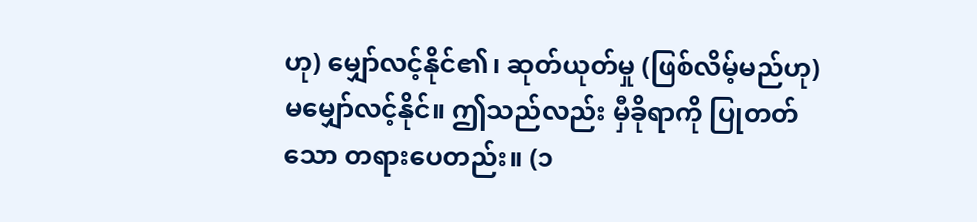ဟု) မျှော်လင့်နိုင်၏၊ ဆုတ်ယုတ်မှု (ဖြစ်လိမ့်မည်ဟု) မမျှော်လင့်နိုင်။ ဤသည်လည်း မှီခိုရာကို ပြုတတ်သော တရားပေတည်း။ (၁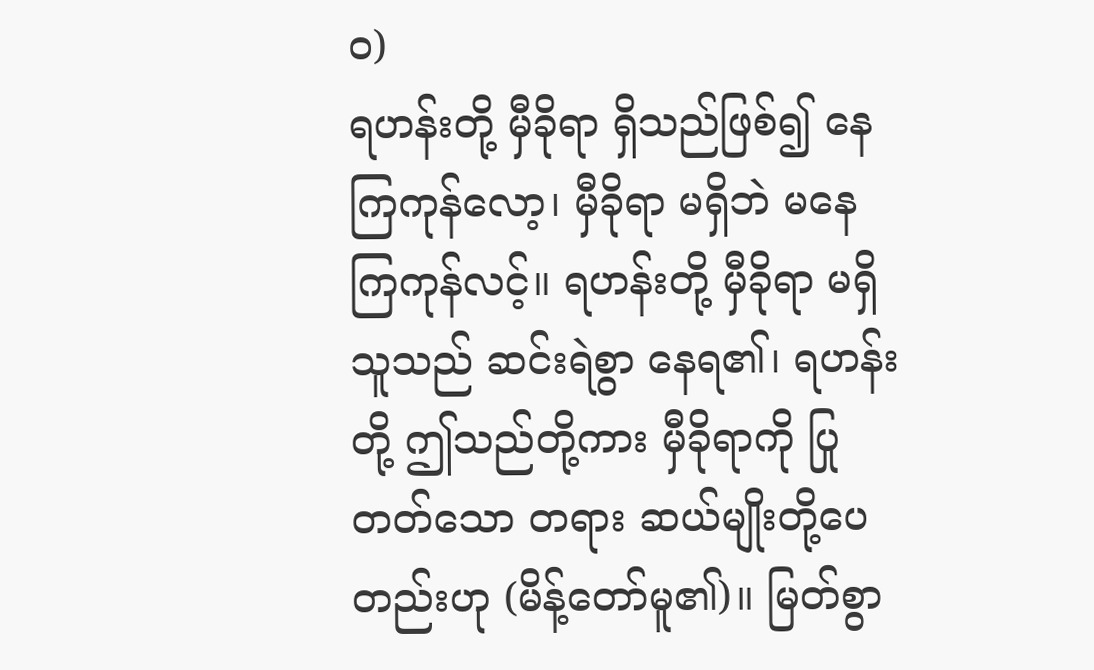ဝ)
ရဟန်းတို့ မှီခိုရာ ရှိသည်ဖြစ်၍ နေကြကုန်လော့၊ မှီခိုရာ မရှိဘဲ မနေကြကုန်လင့်။ ရဟန်းတို့ မှီခိုရာ မရှိသူသည် ဆင်းရဲစွာ နေရ၏၊ ရဟန်းတို့ ဤသည်တို့ကား မှီခိုရာကို ပြုတတ်သော တရား ဆယ်မျိုးတို့ပေတည်းဟု (မိန့်တော်မူ၏)။ မြတ်စွာ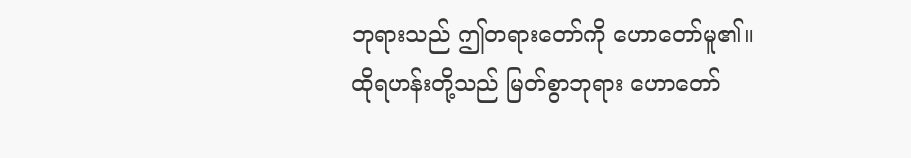ဘုရားသည် ဤတရားတော်ကို ဟောတော်မူ၏။
ထိုရဟန်းတို့သည် မြတ်စွာဘုရား ဟောတော်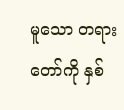မူသော တရားတော်ကို နှစ်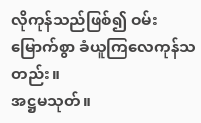လိုကုန်သည်ဖြစ်၍ ဝမ်းမြောက်စွာ ခံယူကြလေကုန်သတည်း။
အဋ္ဌမသုတ်။